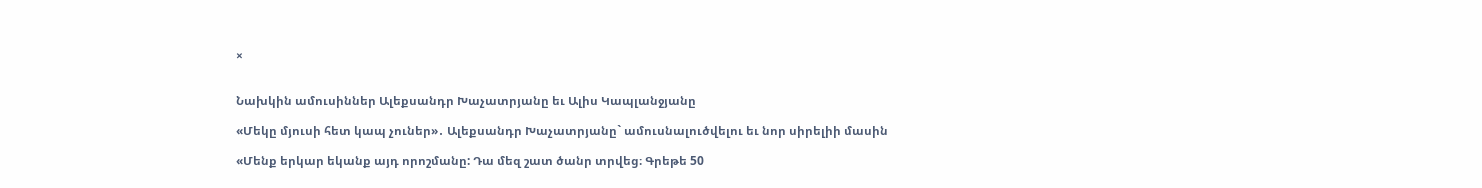×


Նախկին ամուսիններ Ալեքսանդր Խաչատրյանը եւ Ալիս Կապլանջյանը

«Մեկը մյուսի հետ կապ չուներ»․ Ալեքսանդր Խաչատրյանը` ամուսնալուծվելու եւ նոր սիրելիի մասին

«Մենք երկար եկանք այդ որոշմանը: Դա մեզ շատ ծանր տրվեց։ Գրեթե 50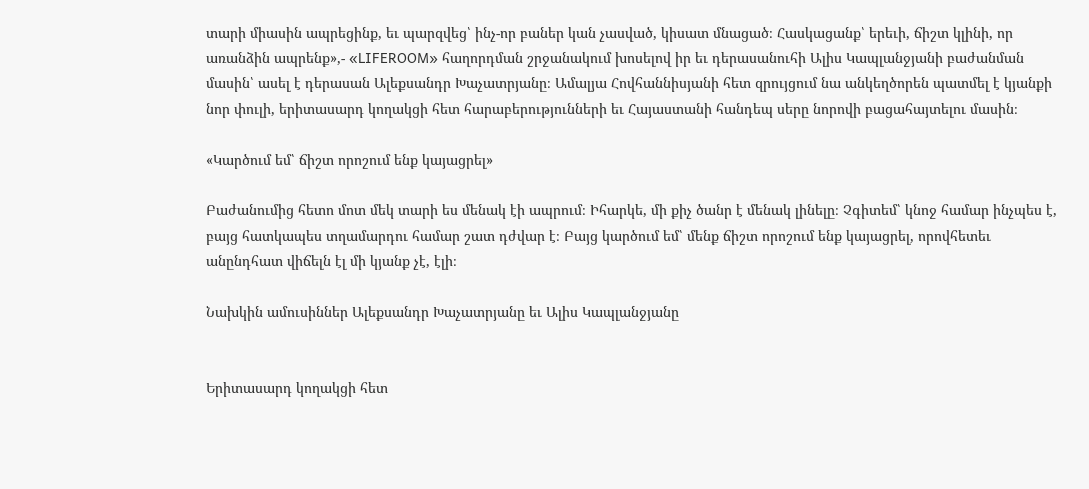տարի միասին ապրեցինք, եւ պարզվեց՝ ինչ-որ բաներ կան չասված, կիսատ մնացած։ Հասկացանք՝ երեւի, ճիշտ կլինի, որ առանձին ապրենք»,- «LIFEROOM» հաղորդման շրջանակում խոսելով իր եւ դերասանուհի Ալիս Կապլանջյանի բաժանման մասին՝ ասել է դերասան Ալեքսանդր Խաչատրյանը։ Ամալյա Հովհաննիսյանի հետ զրույցում նա անկեղծորեն պատմել է կյանքի նոր փուլի, երիտասարդ կողակցի հետ հարաբերությունների եւ Հայաստանի հանդեպ սերը նորովի բացահայտելու մասին։

«Կարծում եմ՝ ճիշտ որոշում ենք կայացրել»

Բաժանումից հետո մոտ մեկ տարի ես մենակ էի ապրում։ Իհարկե, մի քիչ ծանր է մենակ լինելը։ Չգիտեմ՝ կնոջ համար ինչպես է, բայց հատկապես տղամարդու համար շատ դժվար է։ Բայց կարծում եմ՝ մենք ճիշտ որոշում ենք կայացրել, որովհետեւ անընդհատ վիճելն էլ մի կյանք չէ, էլի։

Նախկին ամուսիններ Ալեքսանդր Խաչատրյանը եւ Ալիս Կապլանջյանը


Երիտասարդ կողակցի հետ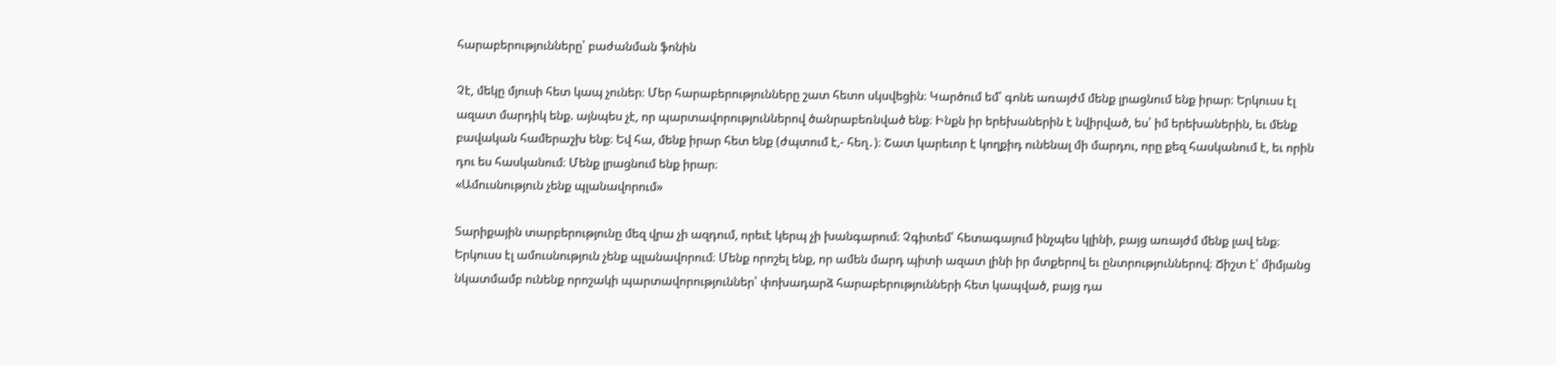հարաբերությունները՝ բաժանման ֆոնին

Չէ, մեկը մյուսի հետ կապ չուներ։ Մեր հարաբերությունները շատ հետո սկսվեցին։ Կարծում եմ՝ գոնե առայժմ մենք լրացնում ենք իրար։ Երկուսս էլ ազատ մարդիկ ենք. այնպես չէ, որ պարտավորություններով ծանրաբեռնված ենք։ Ինքն իր երեխաներին է նվիրված, ես՝ իմ երեխաներին, եւ մենք բավական համերաշխ ենք։ Եվ հա, մենք իրար հետ ենք (ժպտում է,- հեղ․)։ Շատ կարեւոր է կողքիդ ունենալ մի մարդու, որը քեզ հասկանում է, եւ որին դու ես հասկանում։ Մենք լրացնում ենք իրար։
«Ամուսնություն չենք պլանավորում»

Տարիքային տարբերությունը մեզ վրա չի ազդում, որեւէ կերպ չի խանգարում։ Չգիտեմ՝ հետագայում ինչպես կլինի, բայց առայժմ մենք լավ ենք։ Երկուսս էլ ամուսնություն չենք պլանավորում։ Մենք որոշել ենք, որ ամեն մարդ պիտի ազատ լինի իր մտքերով եւ ընտրություններով։ Ճիշտ է՝ միմյանց նկատմամբ ունենք որոշակի պարտավորություններ՝ փոխադարձ հարաբերությունների հետ կապված, բայց դա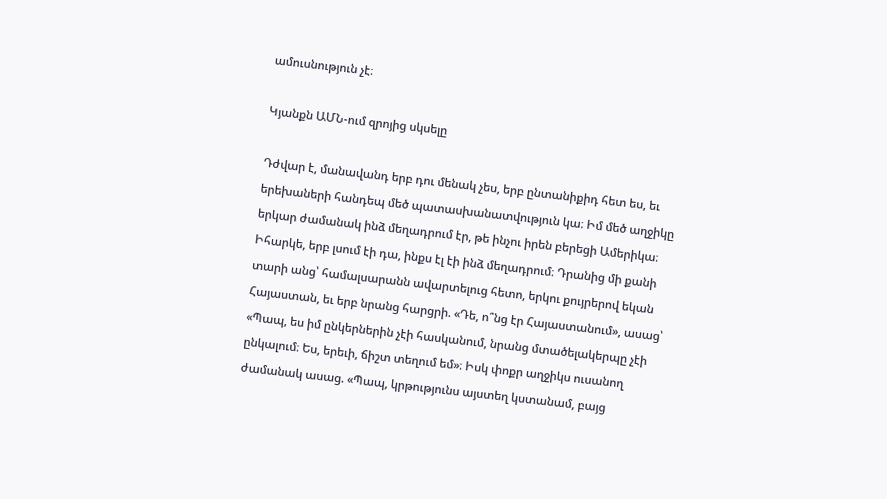ամուսնություն չէ։

Կյանքն ԱՄՆ-ում զրոյից սկսելը

Դժվար է, մանավանդ երբ դու մենակ չես, երբ ընտանիքիդ հետ ես, եւ երեխաների հանդեպ մեծ պատասխանատվություն կա։ Իմ մեծ աղջիկը երկար ժամանակ ինձ մեղադրում էր, թե ինչու իրեն բերեցի Ամերիկա։ Իհարկե, երբ լսում էի դա, ինքս էլ էի ինձ մեղադրում։ Դրանից մի քանի տարի անց՝ համալսարանն ավարտելուց հետո, երկու քույրերով եկան Հայաստան, եւ երբ նրանց հարցրի. «Դե, ո՞նց էր Հայաստանում», ասաց՝ «Պապ, ես իմ ընկերներին չէի հասկանում, նրանց մտածելակերպը չէի ընկալում։ Ես, երեւի, ճիշտ տեղում եմ»։ Իսկ փոքր աղջիկս ուսանող ժամանակ ասաց. «Պապ, կրթությունս այստեղ կստանամ, բայց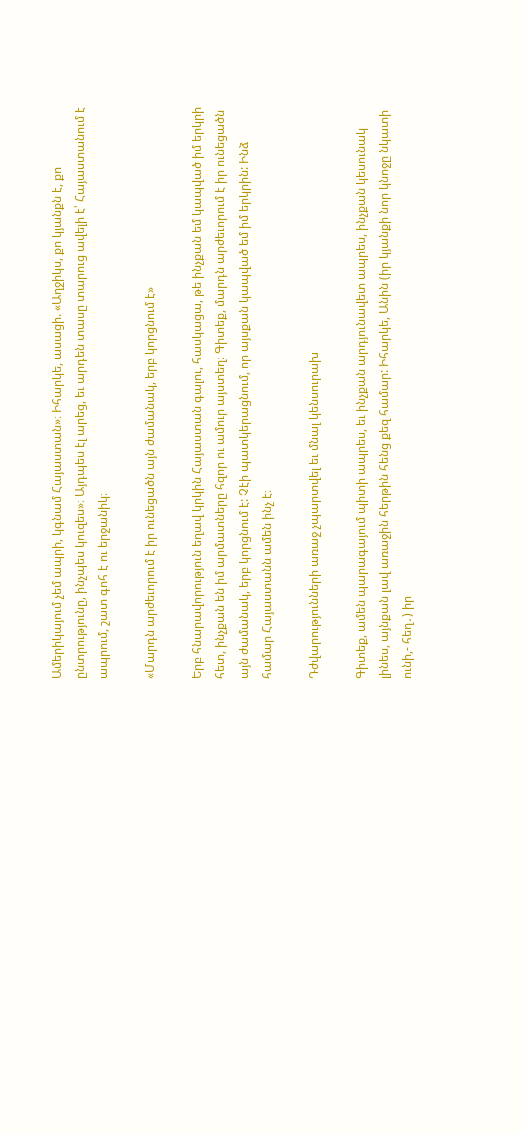Ամերիկայում չեմ ապրի, կգնամ Հայաստան»։ Իհարկե, ասացի. «Աղջիկս, քո կյանքն է, քո ընտրությունը, ինչպես կուզես»։ Այդպես էլ արեց, եւ արդեն տասը տարուց ավելի է՝ Հայաստանում է ապրում, շատ գոհ է ու երջանիկ։

«Մարդն արժեւորում է իր ունեցածն այն ժամանակ, երբ կորցնում է»

Երբ հնարավորություն եղավ կրկին Հայաստան գալու, հասկացա, թե ինչքան եմ կապված իմ երկրի հետ, ինչքան են իմ արմատները հզոր ու ամուր այստեղ։ Գիտեք, մարդն արժեւորում է իր ունեցածն այն ժամանակ, երբ կորցնում է: Չէի պատկերացնում, որ այսքան կապված եմ իմ երկրին: Ինձ համար Հայաստանն ամեն ինչ է։

Դժվարությունների առաջ չպարտվել եւ մնալ կենսուրախ

Գիտեք, ամեն պարագայում պիտի ապրես, եւ ինչքան արդյունավետ ապրես, ինչքան կեսունակ լինես, այնքան լավ առաջին հերթին հենց քեզ համար: Իհարկե, Անին (իր կյանքի նոր կնոջը նկատի ունի,- հեղ․) իր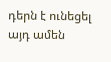դերն է ունեցել այդ ամեն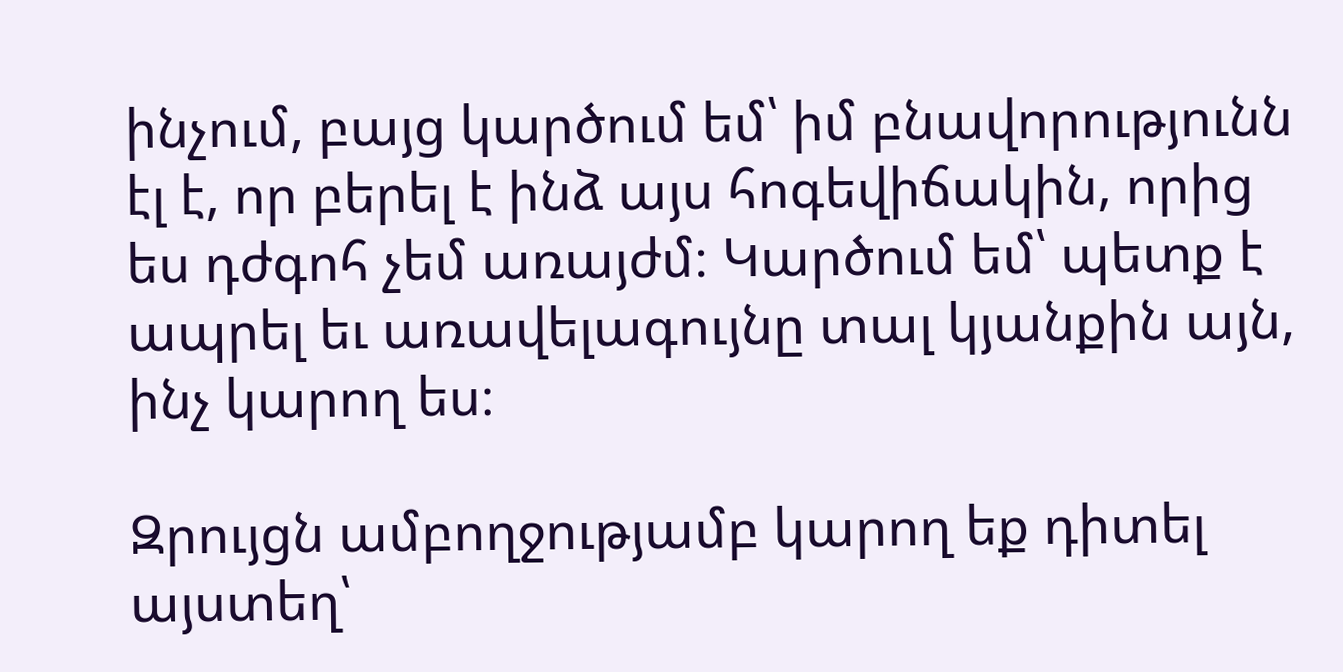ինչում, բայց կարծում եմ՝ իմ բնավորությունն էլ է, որ բերել է ինձ այս հոգեվիճակին, որից ես դժգոհ չեմ առայժմ։ Կարծում եմ՝ պետք է ապրել եւ առավելագույնը տալ կյանքին այն, ինչ կարող ես։

Զրույցն ամբողջությամբ կարող եք դիտել այստեղ՝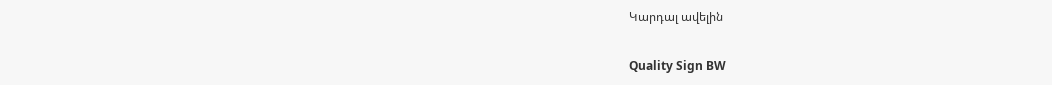Կարդալ ավելին

Quality Sign BW